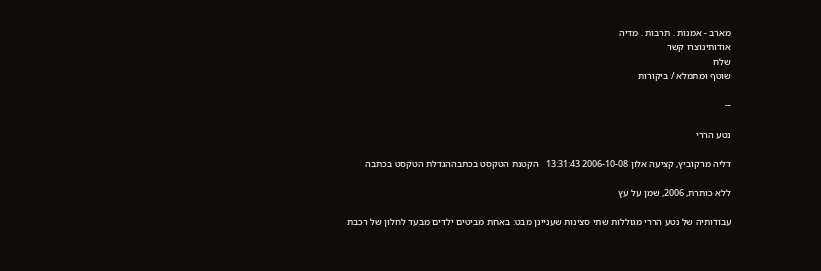מארב - אמנות . תרבות . מדיה
אודותינוצרו קשר
שלח
שוטף ומתמלא / ביקורות

--

נטע הררי

דליה מרקוביץ, קציעה אלון 2006-10-08 13:31:43   הקטנת הטקסט בכתבההגדלת הטקסט בכתבה

ללא כותרת, 2006, שמן על עץ

עבודותיה של נטע הררי מגוללות שתי סצינות שעניינן מבט: באחת מביטים ילדים מבעד לחלון של רכבת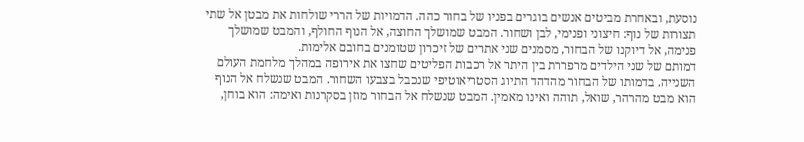נוסעת, ובאחרת מביטים אנשים בוגרים בפניו של בחור כהה. הדמויות של הררי שולחות את מבטן אל שתי תצורות של נוף: חיצוני ופנימי, לבן ושחור. המבט שמושלך החוצה, אל הנוף החולף, והמבט שמושלך פנימה, אל דיוקנו של הבחור, מסמנים שני אתרים של זיכרון שטומנים בחובם אלימות.
דמותם של שני הילדים מרפררת בין היתר אל רכבות הפליטים שחצו את אירופה במהלך מלחמת העולם השנייה. בדמותו של הבחור מהדהד התיוג הסטריאוטיפי שנכבל בצבעו השחור. המבט שנשלח אל הנוף הוא מבט מהרהר, שואל, תוהה ואינו מאמין. המבט שנשלח אל הבחור מוזן בסקרנות ואימה: הוא בוחן,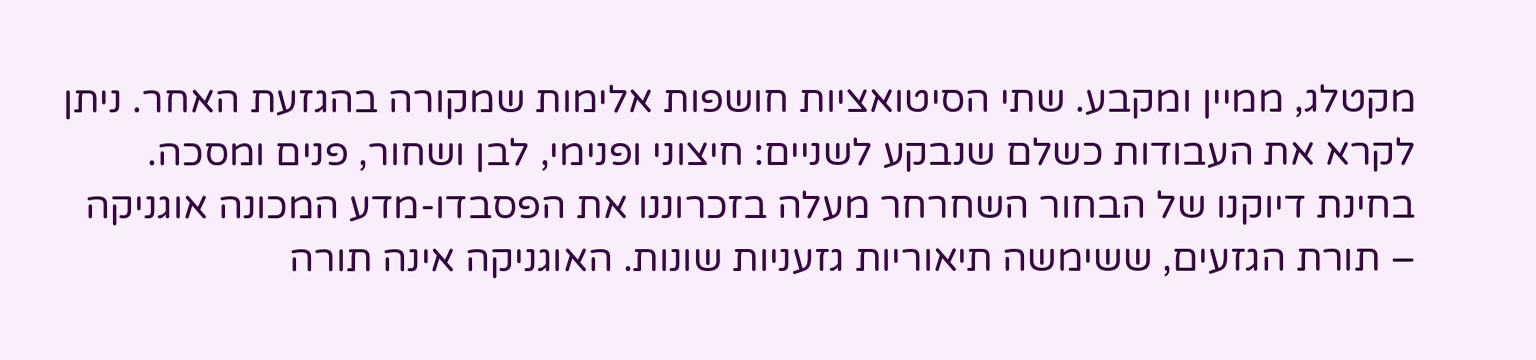מקטלג, ממיין ומקבע. שתי הסיטואציות חושפות אלימות שמקורה בהגזעת האחר. ניתן לקרא את העבודות כשלם שנבקע לשניים: חיצוני ופנימי, לבן ושחור, פנים ומסכה.
בחינת דיוקנו של הבחור השחרחר מעלה בזכרוננו את הפסבדו-מדע המכונה אוגניקה – תורת הגזעים, ששימשה תיאוריות גזעניות שונות. האוגניקה אינה תורה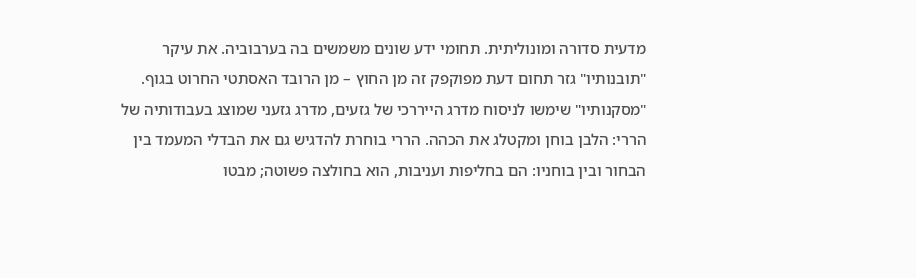מדעית סדורה ומונוליתית. תחומי ידע שונים משמשים בה בערבוביה. את עיקר "תובנותיו" גזר תחום דעת מפוקפק זה מן החוץ – מן הרובד האסתטי החרוט בגוף. "מסקנותיו" שימשו לניסוח מדרג הייררכי של גזעים, מדרג גזעני שמוצג בעבודותיה של הררי: הלבן בוחן ומקטלג את הכהה. הררי בוחרת להדגיש גם את הבדלי המעמד בין הבחור ובין בוחניו: הם בחליפות ועניבות, הוא בחולצה פשוטה; מבטו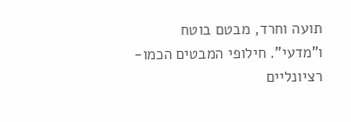תועה וחרד, מבטם בוטח ו"מדעי". חילופי המבטים הכמו-רציונליים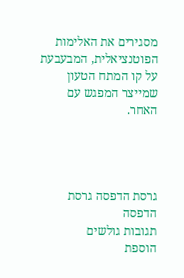מסגירים את האלימות הפוטנציאלית, המבעבעת על קו המתח הטעון שמייצר המפגש עם האחר.




גרסת הדפסה גרסת הדפסה
תגובות גולשים
הוספת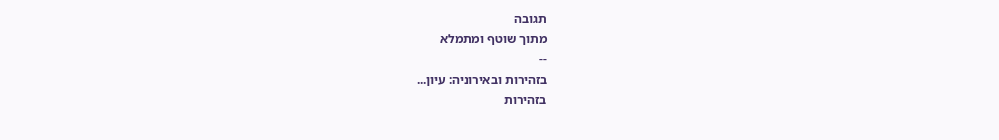תגובה
מתוך שוטף ומתמלא
--
בזהירות ובאירוניה: עיון...
בזהירות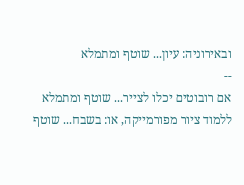ובאירוניה: עיון... שוטף ומתמלא
--
אם רובוטים יכלו לצייר... שוטף ומתמלא
ללמוד ציור מפורמייקה, או: בשבח... שוטף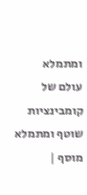ומתמלא
עולם של קומבינציות שוטף ומתמלא
מוסף |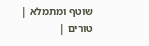שוטף ומתמלא | טורים |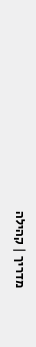מדריך | קהילה